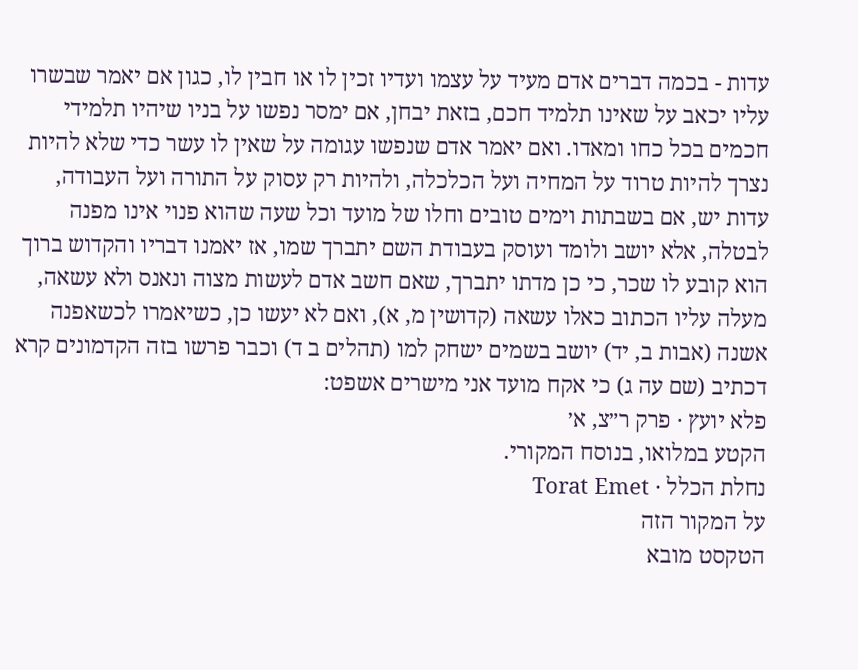עדות - בכמה דברים אדם מעיד על עצמו ועדיו זכין לו או חבין לו, כגון אם יאמר שבשרו עליו יכאב על שאינו תלמיד חכם, בזאת יבחן, אם ימסר נפשו על בניו שיהיו תלמידי חכמים בכל כחו ומאדו. ואם יאמר אדם שנפשו עגומה על שאין לו עשר כדי שלא להיות נצרך להיות טרוד על המחיה ועל הכלכלה, ולהיות רק עסוק על התורה ועל העבודה, עדות יש, אם בשבתות וימים טובים וחלו של מועד וכל שעה שהוא פנוי אינו מפנה לבטלה, אלא יושב ולומד ועוסק בעבודת השם יתברך שמו, אז יאמנו דבריו והקדוש ברוך הוא קובע לו שכר, כי כן מדתו יתברך, שאם חשב אדם לעשות מצוה ונאנס ולא עשאה, מעלה עליו הכתוב כאלו עשאה (קדושין מ, א), ואם לא יעשו כן, כשיאמרו לכשאפנה אשנה (אבות ב, יד) יושב בשמים ישחק למו (תהלים ב ד) וכבר פרשו בזה הקדמונים קרא דכתיב (שם עה ג) כי אקח מועד אני מישרים אשפט:
פלא יועץ · פרק ר״צ, א׳
הקטע במלואו, בנוסח המקורי.
נחלת הכלל · Torat Emet
על המקור הזה
הטקסט מובא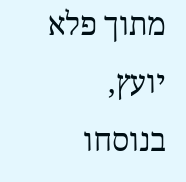מתוך פלא יועץ, בנוסחו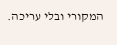המקורי ובלי עריכה.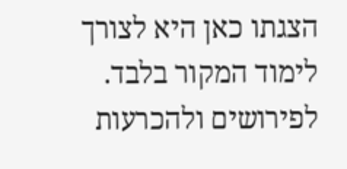הצגתו כאן היא לצורך לימוד המקור בלבד. לפירושים ולהכרעות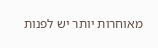מאוחרות יותר יש לפנות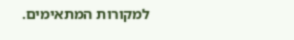למקורות המתאימים.